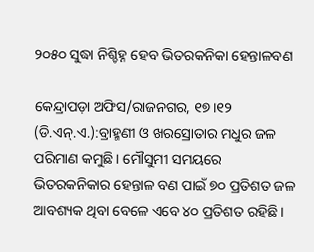୨୦୫୦ ସୁଦ୍ଧା ନିଶ୍ଚିହ୍ନ ହେବ ଭିତରକନିକା ହେନ୍ତାଳବଣ

କେନ୍ଦ୍ରାପଡ଼ା ଅଫିସ/ରାଜନଗର, ୧୭।୧୨ (ଡି.ଏନ୍‌.ଏ.):ବ୍ରାହ୍ମଣୀ ଓ ଖରସ୍ରୋତାର ମଧୁର ଜଳ ପରିମାଣ କମୁଛି। ମୌସୁମୀ ସମୟରେ ଭିତରକନିକାର ହେନ୍ତାଳ ବଣ ପାଇଁ ୭୦ ପ୍ରତିଶତ ଜଳ ଆବଶ୍ୟକ ଥିବା ବେଳେ ଏବେ ୪୦ ପ୍ରତିଶତ ରହିଛି।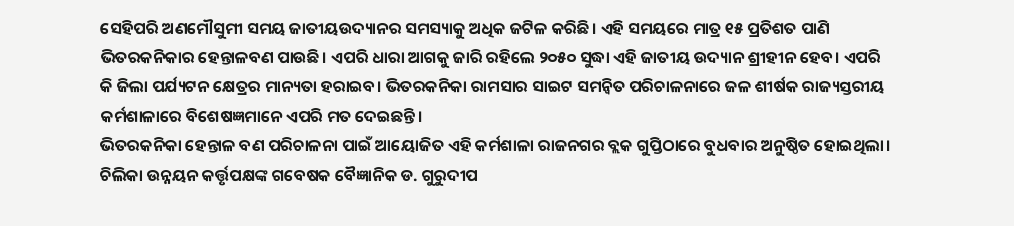ସେହିପରି ଅଣମୌସୁମୀ ସମୟ ଜାତୀୟଉଦ୍ୟାନର ସମସ୍ୟାକୁ ଅଧିକ ଜଟିଳ କରିଛି। ଏହି ସମୟରେ ମାତ୍ର ୧୫ ପ୍ରତିଶତ ପାଣି ଭିତରକନିକାର ହେନ୍ତାଳବଣ ପାଉଛି। ଏପରି ଧାରା ଆଗକୁ ଜାରି ରହିଲେ ୨୦୫୦ ସୁଦ୍ଧା ଏହି ଜାତୀୟ ଉଦ୍ୟାନ ଶ୍ରୀହୀନ ହେବ। ଏପରି କି ଜିଲା ପର୍ଯ୍ୟଟନ କ୍ଷେତ୍ରର ମାନ୍ୟତା ହରାଇବ। ଭିତରକନିକା ରାମସାର ସାଇଟ ସମନ୍ବିତ ପରିଚାଳନାରେ ଜଳ ଶୀର୍ଷକ ରାଜ୍ୟସ୍ତରୀୟ କର୍ମଶାଳାରେ ବିଶେଷଜ୍ଞମାନେ ଏପରି ମତ ଦେଇଛନ୍ତି।
ଭିତରକନିକା ହେନ୍ତାଳ ବଣ ପରିଚାଳନା ପାଇଁ ଆୟୋଜିତ ଏହି କର୍ମଶାଳା ରାଜନଗର ବ୍ଲକ ଗୁପ୍ତିଠାରେ ବୁଧବାର ଅନୁଷ୍ଠିତ ହୋଇଥିଲା। ଚିଲିକା ଉନ୍ନୟନ କର୍ତ୍ତୃପକ୍ଷଙ୍କ ଗବେଷକ ବୈଜ୍ଞାନିକ ଡ. ଗୁରୁଦୀପ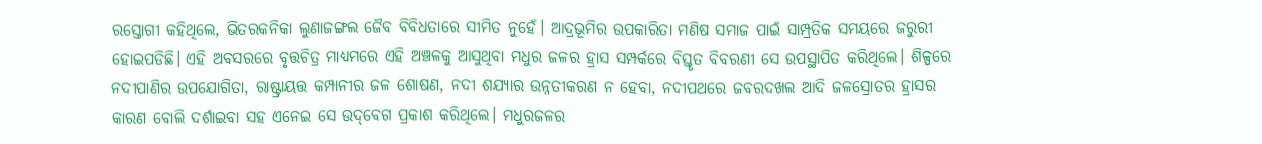ରସ୍ତୋଗୀ କହିଥିଲେ, ଭିତରକନିକା ଲୁଣାଜଙ୍ଗଲ ଜୈବ ବିବିଧତାରେ ସୀମିତ ନୁହେଁ। ଆଦ୍ରଭୂମିର ଉପକାରିତା ମଣିଷ ସମାଜ ପାଇଁ ସାମ୍ପ୍ରତିକ ସମୟରେ ଜରୁରୀ ହୋଇପଡିଛି। ଏହି ଅବସରରେ ବୃତ୍ତଚିତ୍ର ମାଧ୍ୟମରେ ଏହି ଅଞ୍ଚଳକୁ ଆସୁଥିବା ମଧୁର ଜଳର ହ୍ରାସ ସମ୍ପର୍କରେ ବିସ୍ତୃତ ବିବରଣୀ ସେ ଉପସ୍ଥାପିତ କରିଥିଲେ। ଶିଳ୍ପରେ ନଦୀପାଣିର ଉପଯୋଗିତା, ରାଷ୍ଟ୍ରାୟତ୍ତ କମ୍ପାନୀର ଜଳ ଶୋଷଣ, ନଦୀ ଶଯ୍ୟାର ଉନ୍ନତୀକରଣ ନ ହେବା, ନଦୀପଥରେ ଜବରଦଖଲ ଆଦି ଜଳସ୍ରୋତର ହ୍ରାସର କାରଣ ବୋଲି ଦର୍ଶାଇବା ସହ ଏନେଇ ସେ ଉଦ୍‌ବେଗ ପ୍ରକାଶ କରିଥିଲେ। ମଧୁରଜଳର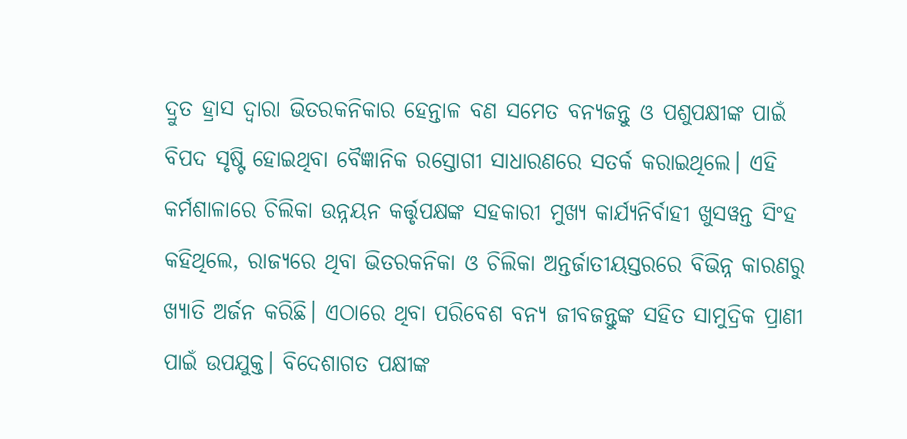ଦ୍ରୁତ ହ୍ରାସ ଦ୍ୱାରା ଭିତରକନିକାର ହେନ୍ତାଳ ବଣ ସମେତ ବନ୍ୟଜନ୍ତୁ ଓ ପଶୁପକ୍ଷୀଙ୍କ ପାଇଁ ବିପଦ ସୃଷ୍ଟି ହୋଇଥିବା ବୈଜ୍ଞାନିକ ରସ୍ତୋଗୀ ସାଧାରଣରେ ସତର୍କ କରାଇଥିଲେ। ଏହି କର୍ମଶାଳାରେ ଚିଲିକା ଉନ୍ନୟନ କର୍ତ୍ତୃପକ୍ଷଙ୍କ ସହକାରୀ ମୁଖ୍ୟ କାର୍ଯ୍ୟନିର୍ବାହୀ ଖୁସୱନ୍ତ ସିଂହ କହିଥିଲେ, ରାଜ୍ୟରେ ଥିବା ଭିତରକନିକା ଓ ଚିଲିକା ଅନ୍ତର୍ଜାତୀୟସ୍ତରରେ ବିଭିନ୍ନ କାରଣରୁ ଖ୍ୟାତି ଅର୍ଜନ କରିଛି। ଏଠାରେ ଥିବା ପରିବେଶ ବନ୍ୟ ଜୀବଜନ୍ତୁଙ୍କ ସହିତ ସାମୁଦ୍ରିକ ପ୍ରାଣୀ ପାଇଁ ଉପଯୁକ୍ତ। ବିଦେଶାଗତ ପକ୍ଷୀଙ୍କ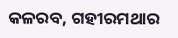କଳରବ, ଗହୀରମଥାର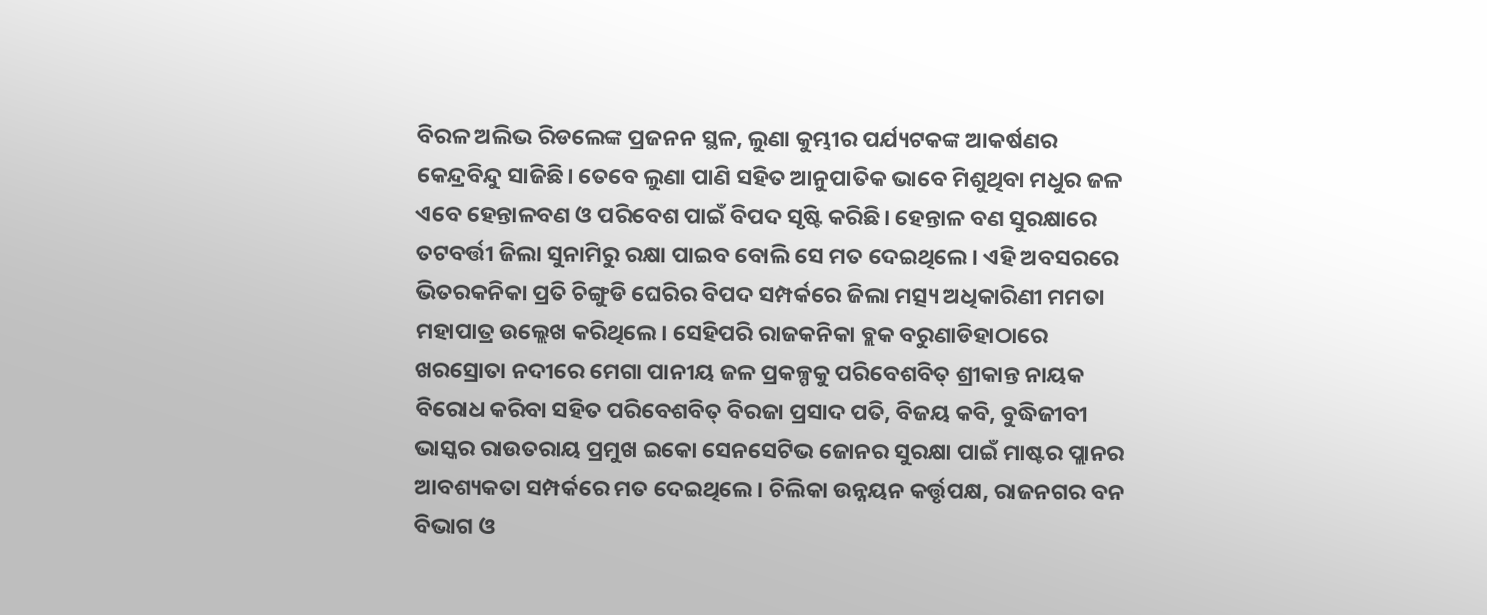ବିରଳ ଅଲିଭ ରିଡଲେଙ୍କ ପ୍ରଜନନ ସ୍ଥଳ, ଲୁଣା କୁମ୍ଭୀର ପର୍ଯ୍ୟଟକଙ୍କ ଆକର୍ଷଣର କେନ୍ଦ୍ରବିନ୍ଦୁ ସାଜିଛି। ତେବେ ଲୁଣା ପାଣି ସହିତ ଆନୁପାତିକ ଭାବେ ମିଶୁଥିବା ମଧୁର ଜଳ ଏବେ ହେନ୍ତାଳବଣ ଓ ପରିବେଶ ପାଇଁ ବିପଦ ସୃଷ୍ଟି କରିଛି। ହେନ୍ତାଳ ବଣ ସୁରକ୍ଷାରେ ତଟବର୍ତ୍ତୀ ଜିଲା ସୁନାମିରୁ ରକ୍ଷା ପାଇବ ବୋଲି ସେ ମତ ଦେଇଥିଲେ। ଏହି ଅବସରରେ ଭିତରକନିକା ପ୍ରତି ଚିଙ୍ଗୁଡି ଘେରିର ବିପଦ ସମ୍ପର୍କରେ ଜିଲା ମତ୍ସ୍ୟ ଅଧିକାରିଣୀ ମମତା ମହାପାତ୍ର ଉଲ୍ଲେଖ କରିଥିଲେ। ସେହିପରି ରାଜକନିକା ବ୍ଲକ ବରୁଣାଡିହାଠାରେ ଖରସ୍ରୋତା ନଦୀରେ ମେଗା ପାନୀୟ ଜଳ ପ୍ରକଳ୍ପକୁ ପରିବେଶବିତ୍‌ ଶ୍ରୀକାନ୍ତ ନାୟକ ବିରୋଧ କରିବା ସହିତ ପରିବେଶବିତ୍‌ ବିରଜା ପ୍ରସାଦ ପତି, ବିଜୟ କବି, ବୁଦ୍ଧିଜୀବୀ ଭାସ୍କର ରାଉତରାୟ ପ୍ରମୁଖ ଇକୋ ସେନସେଟିଭ ଜୋନର ସୁରକ୍ଷା ପାଇଁ ମାଷ୍ଟର ପ୍ଲାନର ଆବଶ୍ୟକତା ସମ୍ପର୍କରେ ମତ ଦେଇଥିଲେ। ଚିଲିକା ଉନ୍ନୟନ କର୍ତ୍ତୃପକ୍ଷ, ରାଜନଗର ବନ ବିଭାଗ ଓ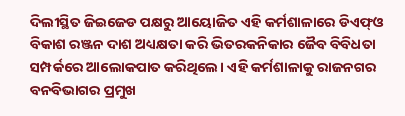ଦିଲୀସ୍ଥିତ ଜିଇଜେଡ ପକ୍ଷରୁ ଆୟୋଜିତ ଏହି କର୍ମଶାଳାରେ ଡିଏଫ୍‌ଓ ବିକାଶ ରଞ୍ଜନ ଦାଶ ଅଧ୍ୟକ୍ଷତା କରି ଭିତରକନିକାର ଜୈବ ବିବିଧତା ସମ୍ପର୍କରେ ଆଲୋକପାତ କରିଥିଲେ। ଏହି କର୍ମଶାଳାକୁ ରାଜନଗର ବନବିଭାଗର ପ୍ରମୁଖ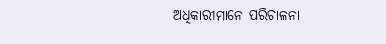ଅଧିକାରୀମାନେ ପରିଚାଳନା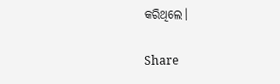କରିଥିଲେ।

Share